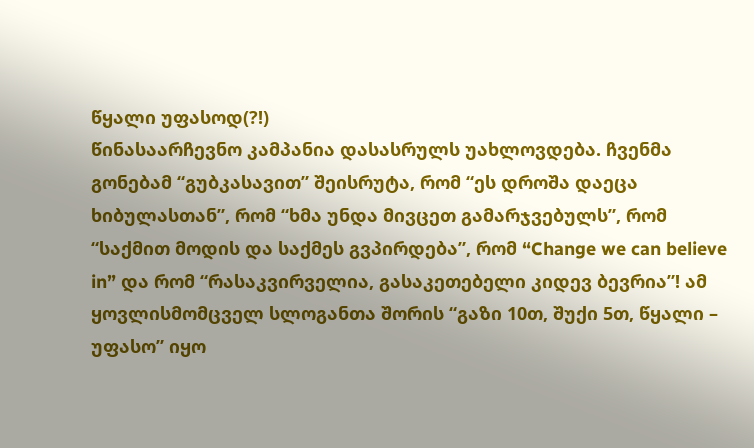წყალი უფასოდ(?!)
წინასაარჩევნო კამპანია დასასრულს უახლოვდება. ჩვენმა გონებამ “გუბკასავით” შეისრუტა, რომ “ეს დროშა დაეცა ხიბულასთან”, რომ “ხმა უნდა მივცეთ გამარჯვებულს”, რომ “საქმით მოდის და საქმეს გვპირდება”, რომ “Change we can believe in” და რომ “რასაკვირველია, გასაკეთებელი კიდევ ბევრია”! ამ ყოვლისმომცველ სლოგანთა შორის “გაზი 10თ, შუქი 5თ, წყალი – უფასო” იყო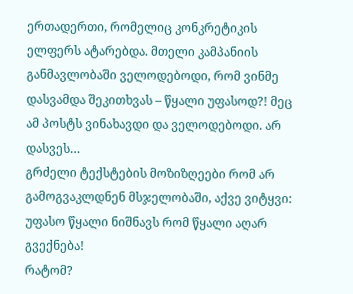ერთადერთი, რომელიც კონკრეტიკის ელფერს ატარებდა. მთელი კამპანიის განმავლობაში ველოდებოდი, რომ ვინმე დასვამდა შეკითხვას – წყალი უფასოდ?! მეც ამ პოსტს ვინახავდი და ველოდებოდი. არ დასვეს…
გრძელი ტექსტების მოზიზღეები რომ არ გამოგვაკლდნენ მსჯელობაში, აქვე ვიტყვი:
უფასო წყალი ნიშნავს რომ წყალი აღარ გვექნება!
რატომ?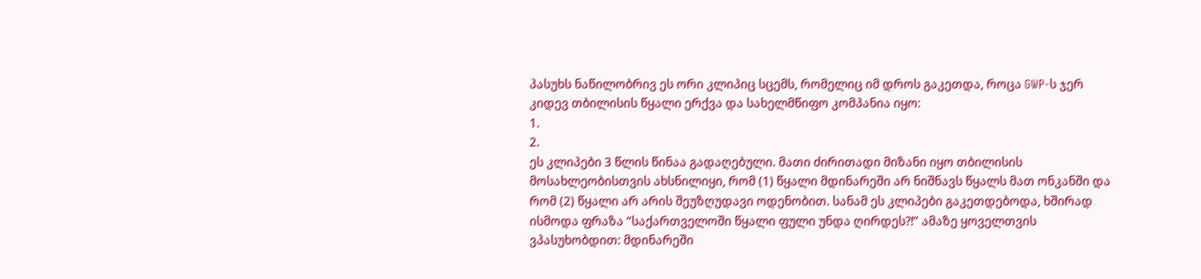პასუხს ნაწილობრივ ეს ორი კლიპიც სცემს, რომელიც იმ დროს გაკეთდა, როცა GWP-ს ჯერ კიდევ თბილისის წყალი ერქვა და სახელმწიფო კომპანია იყო:
1.
2.
ეს კლიპები 3 წლის წინაა გადაღებული. მათი ძირითადი მიზანი იყო თბილისის მოსახლეობისთვის ახსნილიყი, რომ (1) წყალი მდინარეში არ ნიშნავს წყალს მათ ონკანში და რომ (2) წყალი არ არის შეუზღუდავი ოდენობით. სანამ ეს კლიპები გაკეთდებოდა, ხშირად ისმოდა ფრაზა “საქართველოში წყალი ფული უნდა ღირდეს?!” ამაზე ყოველთვის ვპასუხობდით: მდინარეში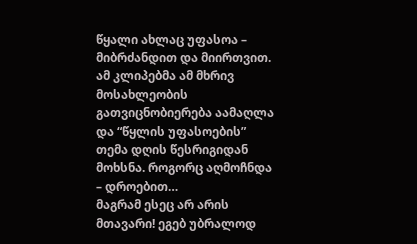წყალი ახლაც უფასოა – მიბრძანდით და მიირთვით. ამ კლიპებმა ამ მხრივ მოსახლეობის გათვიცნობიერება აამაღლა და “წყლის უფასოების” თემა დღის წესრიგიდან მოხსნა. როგორც აღმოჩნდა – დროებით…
მაგრამ ესეც არ არის მთავარი! ეგებ უბრალოდ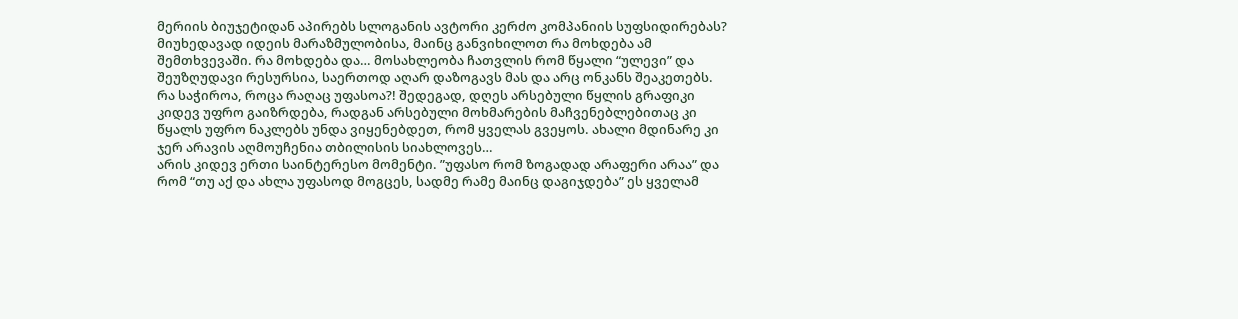მერიის ბიუჯეტიდან აპირებს სლოგანის ავტორი კერძო კომპანიის სუფსიდირებას? მიუხედავად იდეის მარაზმულობისა, მაინც განვიხილოთ რა მოხდება ამ შემთხვევაში. რა მოხდება და… მოსახლეობა ჩათვლის რომ წყალი “ულევი” და შეუზღუდავი რესურსია, საერთოდ აღარ დაზოგავს მას და არც ონკანს შეაკეთებს. რა საჭიროა, როცა რაღაც უფასოა?! შედეგად, დღეს არსებული წყლის გრაფიკი კიდევ უფრო გაიზრდება, რადგან არსებული მოხმარების მაჩვენებლებითაც კი წყალს უფრო ნაკლებს უნდა ვიყენებდეთ, რომ ყველას გვეყოს. ახალი მდინარე კი ჯერ არავის აღმოუჩენია თბილისის სიახლოვეს…
არის კიდევ ერთი საინტერესო მომენტი. ”უფასო რომ ზოგადად არაფერი არაა” და რომ “თუ აქ და ახლა უფასოდ მოგცეს, სადმე რამე მაინც დაგიჯდება” ეს ყველამ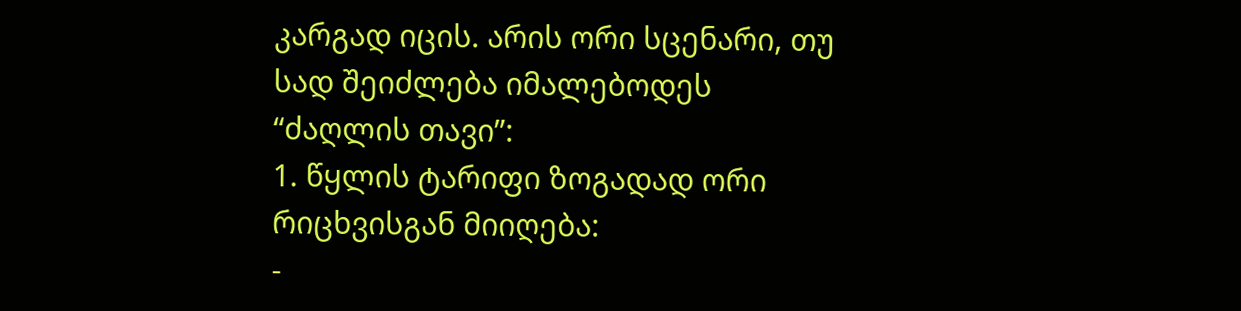კარგად იცის. არის ორი სცენარი, თუ სად შეიძლება იმალებოდეს “ძაღლის თავი”:
1. წყლის ტარიფი ზოგადად ორი რიცხვისგან მიიღება:
-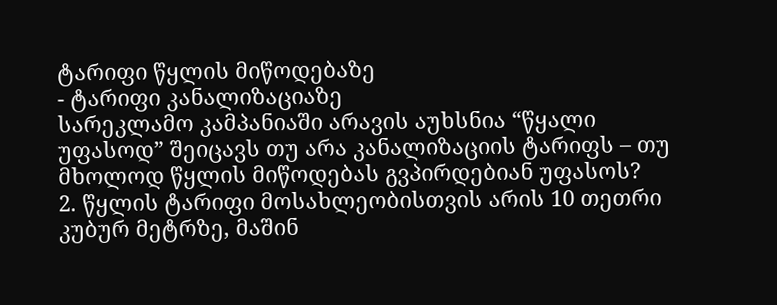ტარიფი წყლის მიწოდებაზე
- ტარიფი კანალიზაციაზე
სარეკლამო კამპანიაში არავის აუხსნია “წყალი უფასოდ” შეიცავს თუ არა კანალიზაციის ტარიფს – თუ მხოლოდ წყლის მიწოდებას გვპირდებიან უფასოს?
2. წყლის ტარიფი მოსახლეობისთვის არის 10 თეთრი კუბურ მეტრზე, მაშინ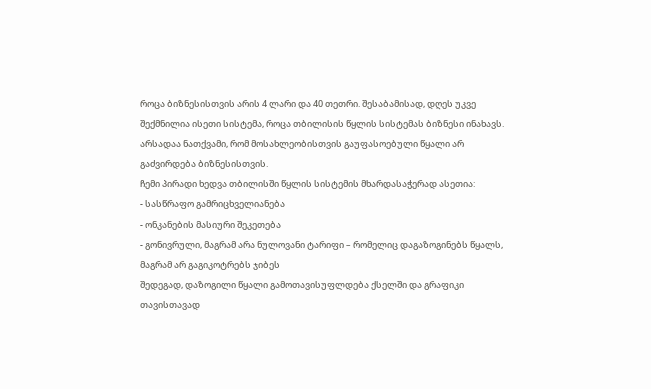როცა ბიზნესისთვის არის 4 ლარი და 40 თეთრი. შესაბამისად, დღეს უკვე შექმნილია ისეთი სისტემა, როცა თბილისის წყლის სისტემას ბიზნესი ინახავს. არსადაა ნათქვამი, რომ მოსახლეობისთვის გაუფასოებული წყალი არ გაძვირდება ბიზნესისთვის.
ჩემი პირადი ხედვა თბილისში წყლის სისტემის მხარდასაჭერად ასეთია:
- სასწრაფო გამრიცხველიანება
- ონკანების მასიური შეკეთება
- გონივრული, მაგრამ არა ნულოვანი ტარიფი – რომელიც დაგაზოგინებს წყალს, მაგრამ არ გაგიკოტრებს ჯიბეს
შედეგად, დაზოგილი წყალი გამოთავისუფლდება ქსელში და გრაფიკი თავისთავად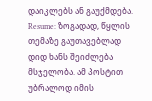დაიკლებს ან გაუქმდება.
Resume: ზოგადად, წყლის თემაზე გაუთავებლად დიდ ხანს შეიძლება მსჯელობა. ამ პოსტით უბრალოდ იმის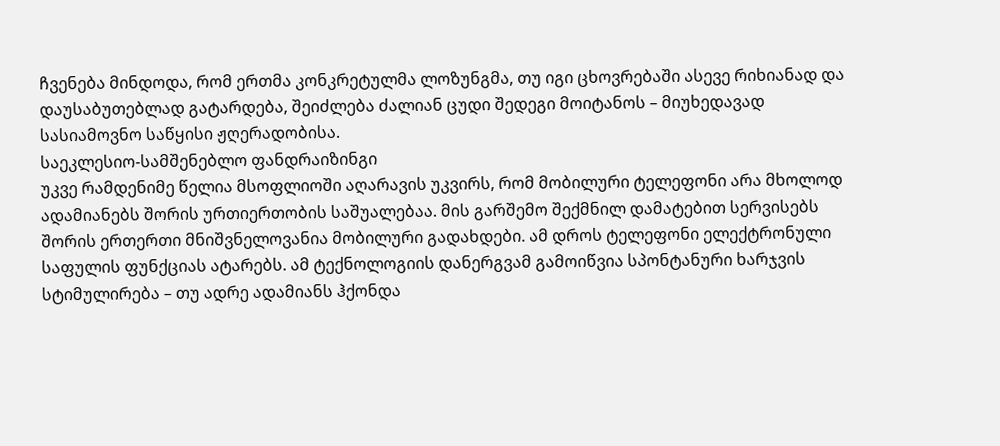ჩვენება მინდოდა, რომ ერთმა კონკრეტულმა ლოზუნგმა, თუ იგი ცხოვრებაში ასევე რიხიანად და დაუსაბუთებლად გატარდება, შეიძლება ძალიან ცუდი შედეგი მოიტანოს – მიუხედავად სასიამოვნო საწყისი ჟღერადობისა.
საეკლესიო-სამშენებლო ფანდრაიზინგი
უკვე რამდენიმე წელია მსოფლიოში აღარავის უკვირს, რომ მობილური ტელეფონი არა მხოლოდ ადამიანებს შორის ურთიერთობის საშუალებაა. მის გარშემო შექმნილ დამატებით სერვისებს შორის ერთერთი მნიშვნელოვანია მობილური გადახდები. ამ დროს ტელეფონი ელექტრონული საფულის ფუნქციას ატარებს. ამ ტექნოლოგიის დანერგვამ გამოიწვია სპონტანური ხარჯვის სტიმულირება – თუ ადრე ადამიანს ჰქონდა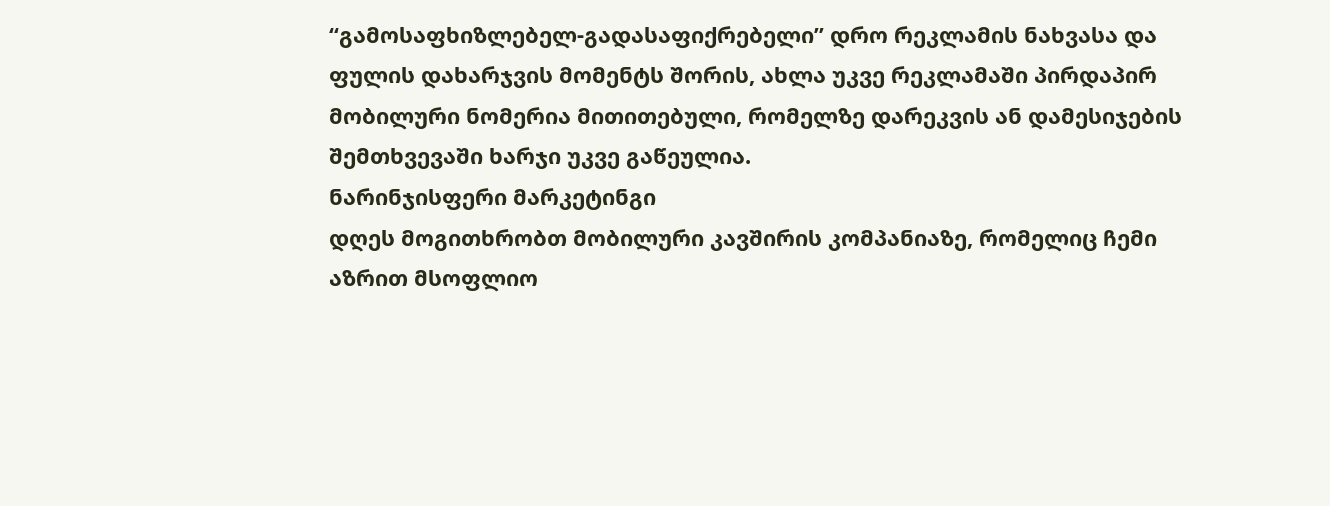“გამოსაფხიზლებელ-გადასაფიქრებელი” დრო რეკლამის ნახვასა და ფულის დახარჯვის მომენტს შორის, ახლა უკვე რეკლამაში პირდაპირ მობილური ნომერია მითითებული, რომელზე დარეკვის ან დამესიჯების შემთხვევაში ხარჯი უკვე გაწეულია.
ნარინჯისფერი მარკეტინგი
დღეს მოგითხრობთ მობილური კავშირის კომპანიაზე, რომელიც ჩემი აზრით მსოფლიო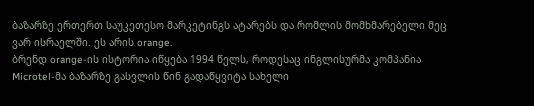ბაზარზე ერთერთ საუკეთესო მარკეტინგს ატარებს და რომლის მომხმარებელი მეც ვარ ისრაელში. ეს არის orange.
ბრენდ orange-ის ისტორია იწყება 1994 წელს, როდესაც ინგლისურმა კომპანია Microtel-მა ბაზარზე გასვლის წინ გადაწყვიტა სახელი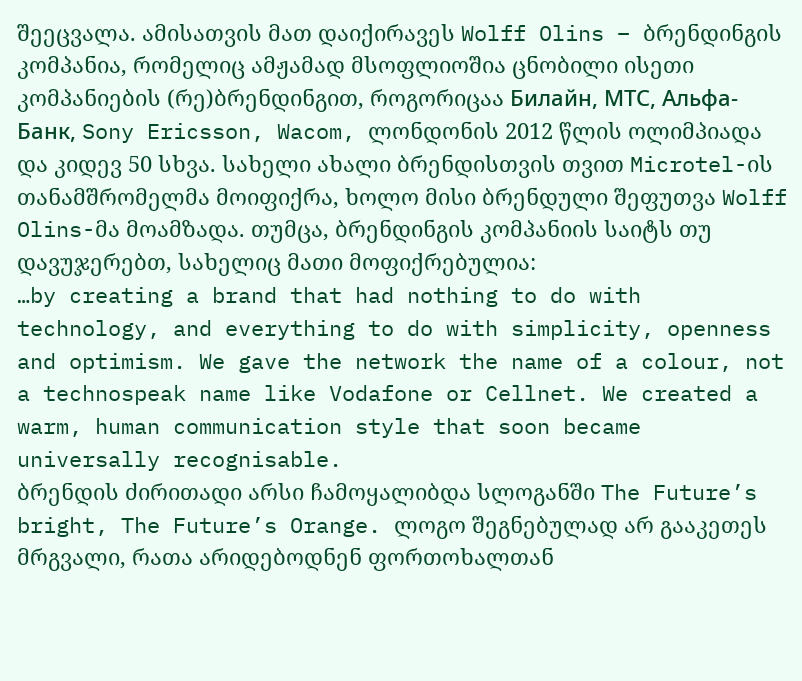შეეცვალა. ამისათვის მათ დაიქირავეს Wolff Olins – ბრენდინგის კომპანია, რომელიც ამჟამად მსოფლიოშია ცნობილი ისეთი კომპანიების (რე)ბრენდინგით, როგორიცაა Билайн, МТС, Альфа-Банк, Sony Ericsson, Wacom, ლონდონის 2012 წლის ოლიმპიადა და კიდევ 50 სხვა. სახელი ახალი ბრენდისთვის თვით Microtel-ის თანამშრომელმა მოიფიქრა, ხოლო მისი ბრენდული შეფუთვა Wolff Olins-მა მოამზადა. თუმცა, ბრენდინგის კომპანიის საიტს თუ დავუჯერებთ, სახელიც მათი მოფიქრებულია:
…by creating a brand that had nothing to do with technology, and everything to do with simplicity, openness and optimism. We gave the network the name of a colour, not a technospeak name like Vodafone or Cellnet. We created a warm, human communication style that soon became universally recognisable.
ბრენდის ძირითადი არსი ჩამოყალიბდა სლოგანში The Future’s bright, The Future’s Orange. ლოგო შეგნებულად არ გააკეთეს მრგვალი, რათა არიდებოდნენ ფორთოხალთან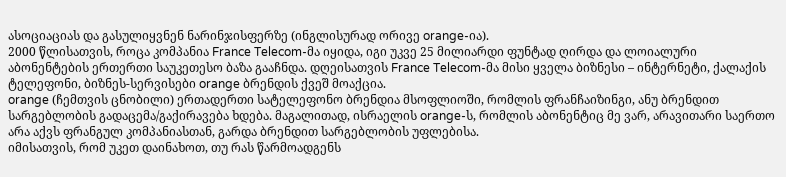ასოციაციას და გასულიყვნენ ნარინჯისფერზე (ინგლისურად ორივე orange-ია).
2000 წლისათვის, როცა კომპანია France Telecom-მა იყიდა, იგი უკვე 25 მილიარდი ფუნტად ღირდა და ლოიალური აბონენტების ერთერთი საუკეთესო ბაზა გააჩნდა. დღეისათვის France Telecom-მა მისი ყველა ბიზნესი – ინტერნეტი, ქალაქის ტელეფონი, ბიზნეს-სერვისები orange ბრენდის ქვეშ მოაქცია.
orange (ჩემთვის ცნობილი) ერთადერთი სატელეფონო ბრენდია მსოფლიოში, რომლის ფრანჩაიზინგი, ანუ ბრენდით სარგებლობის გადაცემა/გაქირავება ხდება. მაგალითად, ისრაელის orange-ს, რომლის აბონენტიც მე ვარ, არავითარი საერთო არა აქვს ფრანგულ კომპანიასთან, გარდა ბრენდით სარგებლობის უფლებისა.
იმისათვის, რომ უკეთ დაინახოთ, თუ რას წარმოადგენს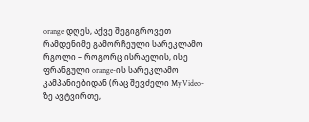orange დღეს, აქვე შეგიგროვეთ რამდენიმე გამორჩეული სარეკლამო რგოლი – როგორც ისრაელის, ისე ფრანგული orange-ის სარეკლამო კამპანიებიდან (რაც შევძელი MyVideo-ზე ავტვირთე,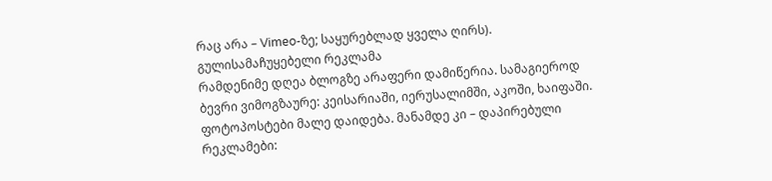რაც არა – Vimeo-ზე; საყურებლად ყველა ღირს).
გულისამაჩუყებელი რეკლამა
რამდენიმე დღეა ბლოგზე არაფერი დამიწერია. სამაგიეროდ ბევრი ვიმოგზაურე: კეისარიაში, იერუსალიმში, აკოში, ხაიფაში. ფოტოპოსტები მალე დაიდება. მანამდე კი – დაპირებული რეკლამები: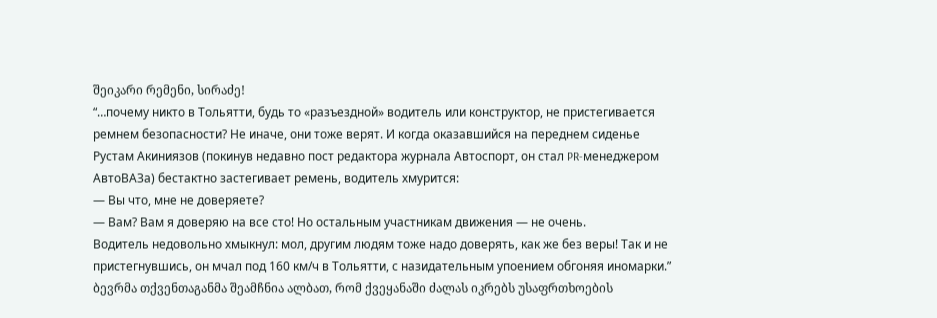შეიკარი რემენი, სირაძე!
“…почему никто в Тольятти, будь то «разъездной» водитель или конструктор, не пристегивается ремнем безопасности? Не иначе, они тоже верят. И когда оказавшийся на переднем сиденье Рустам Акиниязов (покинув недавно пост редактора журнала Автоспорт, он стал PR-менеджером АвтоВАЗа) бестактно застегивает ремень, водитель хмурится:
— Вы что, мне не доверяете?
— Вам? Вам я доверяю на все сто! Но остальным участникам движения — не очень.
Водитель недовольно хмыкнул: мол, другим людям тоже надо доверять, как же без веры! Так и не пристегнувшись, он мчал под 160 км/ч в Тольятти, с назидательным упоением обгоняя иномарки.”
ბევრმა თქვენთაგანმა შეამჩნია ალბათ, რომ ქვეყანაში ძალას იკრებს უსაფრთხოების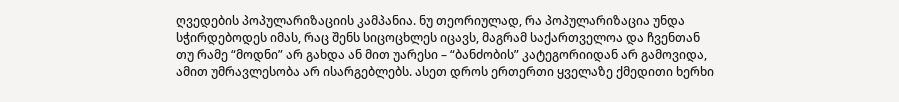ღვედების პოპულარიზაციის კამპანია. ნუ თეორიულად, რა პოპულარიზაცია უნდა სჭირდებოდეს იმას, რაც შენს სიცოცხლეს იცავს, მაგრამ საქართველოა და ჩვენთან თუ რამე “მოდნი” არ გახდა ან მით უარესი – “ბანძობის” კატეგორიიდან არ გამოვიდა, ამით უმრავლესობა არ ისარგებლებს. ასეთ დროს ერთერთი ყველაზე ქმედითი ხერხი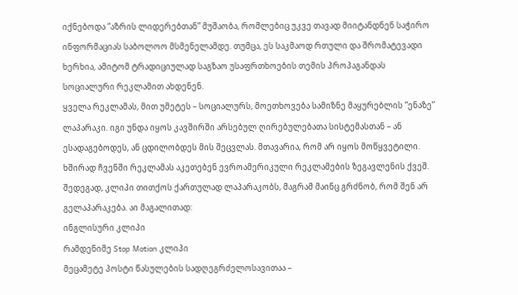იქნებოდა “აზრის ლიდერებთან” მუშაობა, რომლებიც უკვე თავად მიიტანდნენ საჭირო ინფორმაციას საბოლოო მსმენელამდე. თუმცა, ეს საკმაოდ რთული და შრომატევადი ხერხია, ამიტომ ტრადიციულად საგზაო უსაფრთხოების თემის პროპაგანდას სოციალური რეკლამით ახდენენ.
ყველა რეკლამას, მით უმეტეს – სოციალურს, მოეთხოვება სამიზნე მაყურებლის “ენაზე” ლაპარაკი. იგი უნდა იყოს კავშირში არსებულ ღირებულებათა სისტემასთან – ან ესადაგებოდეს, ან ცდილობდეს მის შეცვლას. მთავარია, რომ არ იყოს მოწყვეტილი. ხშირად ჩვენში რეკლამას აკეთებენ ევროამერიკული რეკლამების ზეგავლენის ქვეშ. შედეგად, კლიპი თითქოს ქართულად ლაპარაკობს, მაგრამ მაინც გრძნობ, რომ შენ არ გელაპარაკება. აი მაგალითად:
ინგლისური კლიპი
რამდენიმე Stop Motion კლიპი
მეცამეტე პოსტი წასულების სადღეგრძელოსავითაა –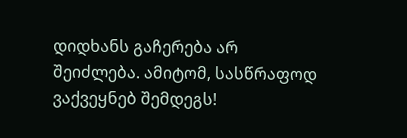დიდხანს გაჩერება არ შეიძლება. ამიტომ, სასწრაფოდ ვაქვეყნებ შემდეგს!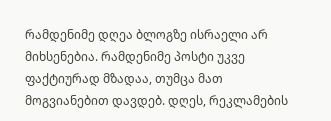რამდენიმე დღეა ბლოგზე ისრაელი არ მიხსენებია. რამდენიმე პოსტი უკვე ფაქტიურად მზადაა, თუმცა მათ მოგვიანებით დავდებ. დღეს, რეკლამების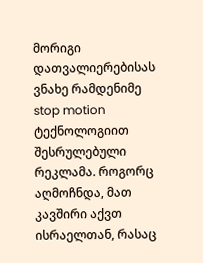მორიგი დათვალიერებისას ვნახე რამდენიმე stop motion ტექნოლოგიით შესრულებული რეკლამა. როგორც აღმოჩნდა, მათ კავშირი აქვთ ისრაელთან, რასაც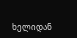ხელიდან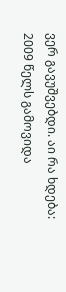ვერ გავუშვებდი. აი რა ხდება:
2009 წელს გამოვიდა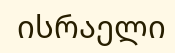ისრაელი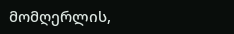მომღერლის,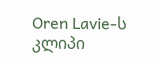Oren Lavie-ს კლიპი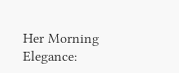Her Morning Elegance: